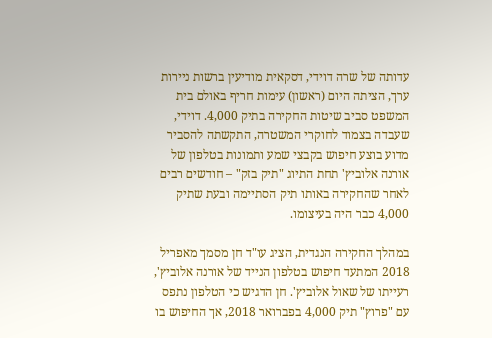עדותה של שרה דוידי, דסקאית מודיעין ברשות ניירות ערך, הציתה היום (ראשון) עימות חריף באולם בית המשפט סביב שיטות החקירה בתיק 4,000. דוידי, שעבדה בצמוד לחוקרי המשטרה, התקשתה להסביר מדוע בוצע חיפוש בקבצי שמע ותמונות בטלפון של אורנה אלוביץ' תחת התיוג "תיק בזק" – חודשים רבים לאחר שהחקירה באותו תיק הסתיימה ובעת שתיק 4,000 כבר היה בעיצומו.

במהלך החקירה הנגדית, הציג עו"ד חן מסמך מאפריל 2018 המתעד חיפוש בטלפון הנייד של אורנה אלוביץ', רעייתו של שאול אלוביץ'. חן הדגיש כי הטלפון נתפס עם "פרוץ" תיק 4,000 בפברואר 2018, אך החיפוש בו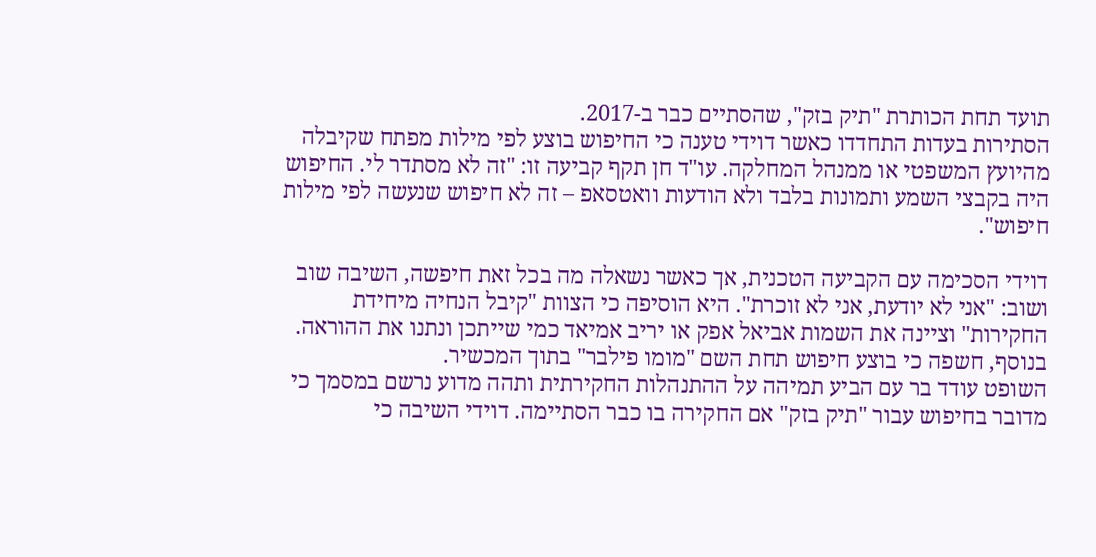תועד תחת הכותרת "תיק בזק", שהסתיים כבר ב-2017.
הסתירות בעדות התחדדו כאשר דוידי טענה כי החיפוש בוצע לפי מילות מפתח שקיבלה מהיועץ המשפטי או ממנהל המחלקה. עו"ד חן תקף קביעה זו: "זה לא מסתדר לי. החיפוש היה בקבצי השמע ותמונות בלבד ולא הודעות וואטסאפ – זה לא חיפוש שנעשה לפי מילות חיפוש".

דוידי הסכימה עם הקביעה הטכנית, אך כאשר נשאלה מה בכל זאת חיפשה, השיבה שוב ושוב: "אני לא יודעת, אני לא זוכרת". היא הוסיפה כי הצוות "קיבל הנחיה מיחידת החקירות" וציינה את השמות אביאל אפק או יריב אמיאד כמי שייתכן ונתנו את ההוראה. בנוסף, חשפה כי בוצע חיפוש תחת השם "מומו פילבר" בתוך המכשיר.
השופט עודד בר עם הביע תמיהה על ההתנהלות החקירתית ותהה מדוע נרשם במסמך כי מדובר בחיפוש עבור "תיק בזק" אם החקירה בו כבר הסתיימה. דוידי השיבה כי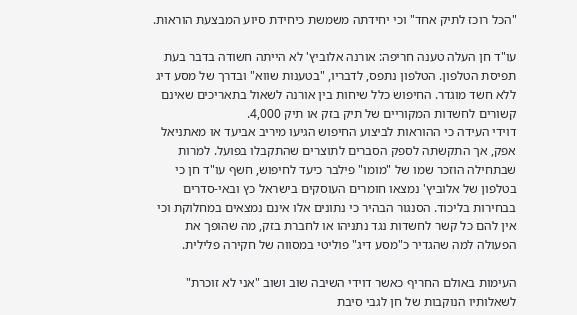"הכל רוכז לתיק אחד" וכי יחידתה משמשת כיחידת סיוע המבצעת הוראות.

עו"ד חן העלה טענה חריפה: אורנה אלוביץ' לא הייתה חשודה בדבר בעת תפיסת הטלפון. הטלפון נתפס, לדבריו, "בטענות שווא" ובדרך של מסע דיג ללא חשד מוגדר. החיפוש כלל שיחות בין אורנה לשאול בתאריכים שאינם קשורים לחשדות המקוריים של תיק בזק או תיק 4,000.
דוידי העידה כי ההוראות לביצוע החיפוש הגיעו מיריב אביעד או מאתניאל אפק, אך התקשתה לספק הסברים לתוצרים שהתקבלו בפועל. למרות שבתחילה הוזכר שמו של "מומו" פילבר כיעד לחיפוש, חשף עו"ד חן כי בטלפון של אלוביץ' נמצאו חומרים העוסקים בישראל כץ ובאי-סדרים בבחירות בליכוד. הסנגור הבהיר כי נתונים אלו אינם נמצאים במחלוקת וכי אין להם כל קשר לחשדות נגד נתניהו או לחברת בזק, מה שהופך את הפעולה למה שהגדיר כ"מסע דיג" פוליטי במסווה של חקירה פלילית.

העימות באולם החריף כאשר דוידי השיבה שוב ושוב "אני לא זוכרת" לשאלותיו הנוקבות של חן לגבי סיבת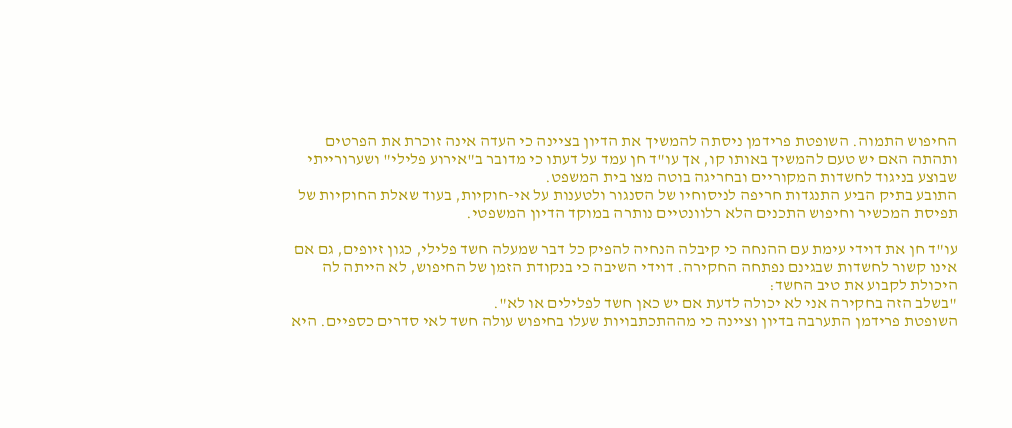החיפוש התמוה. השופטת פרידמן ניסתה להמשיך את הדיון בציינה כי העדה אינה זוכרת את הפרטים ותהתה האם יש טעם להמשיך באותו קו, אך עו"ד חן עמד על דעתו כי מדובר ב"אירוע פלילי" ושערורייתי שבוצע בניגוד לחשדות המקוריים ובחריגה בוטה מצו בית המשפט.
התובע בתיק הביע התנגדות חריפה לניסוחיו של הסנגור ולטענות על אי-חוקיות, בעוד שאלת החוקיות של תפיסת המכשיר וחיפוש התכנים הלא רלוונטיים נותרה במוקד הדיון המשפטי.

עו"ד חן את דוידי עימת עם ההנחה כי קיבלה הנחיה להפיק כל דבר שמעלה חשד פלילי, כגון זיופים, גם אם אינו קשור לחשדות שבגינם נפתחה החקירה. דוידי השיבה כי בנקודת הזמן של החיפוש, לא הייתה לה היכולת לקבוע את טיב החשד:
"בשלב הזה בחקירה אני לא יכולה לדעת אם יש כאן חשד לפלילים או לא".
השופטת פרידמן התערבה בדיון וציינה כי מההתכתבויות שעלו בחיפוש עולה חשד לאי סדרים כספיים. היא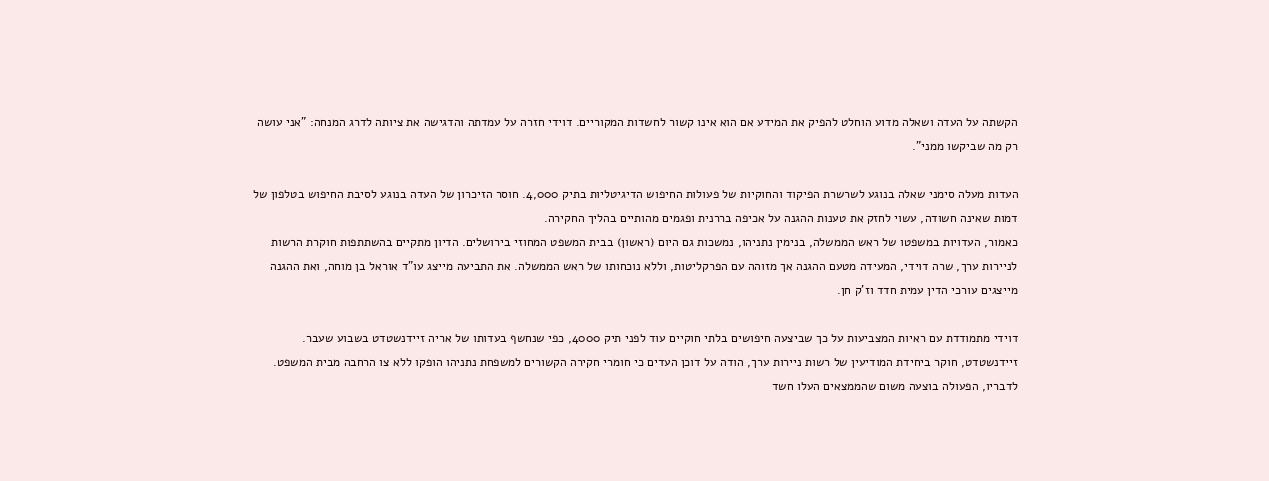הקשתה על העדה ושאלה מדוע הוחלט להפיק את המידע אם הוא אינו קשור לחשדות המקוריים. דוידי חזרה על עמדתה והדגישה את ציותה לדרג המנחה: "אני עושה רק מה שביקשו ממני".

העדות מעלה סימני שאלה בנוגע לשרשרת הפיקוד והחוקיות של פעולות החיפוש הדיגיטליות בתיק 4,000. חוסר הזיכרון של העדה בנוגע לסיבת החיפוש בטלפון של דמות שאינה חשודה, עשוי לחזק את טענות ההגנה על אכיפה בררנית ופגמים מהותיים בהליך החקירה.
כאמור, העדויות במשפטו של ראש הממשלה, בנימין נתניהו, נמשכות גם היום (ראשון) בבית המשפט המחוזי בירושלים. הדיון מתקיים בהשתתפות חוקרת הרשות לניירות ערך, שרה דוידי, המעידה מטעם ההגנה אך מזוהה עם הפרקליטות, וללא נוכחותו של ראש הממשלה. את התביעה מייצג עו"ד אוראל בן מוחה, ואת ההגנה מייצגים עורכי הדין עמית חדד וז'ק חן.

דוידי מתמודדת עם ראיות המצביעות על כך שביצעה חיפושים בלתי חוקיים עוד לפני תיק 4000, כפי שנחשף בעדותו של אריה זיידנשטדט בשבוע שעבר. זיידנשטדט, חוקר ביחידת המודיעין של רשות ניירות ערך, הודה על דוכן העדים כי חומרי חקירה הקשורים למשפחת נתניהו הופקו ללא צו הרחבה מבית המשפט. לדבריו, הפעולה בוצעה משום שהממצאים העלו חשד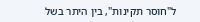ל"חוסר תקינות", בין היתר בשל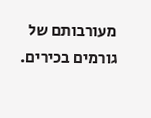מעורבותם של גורמים בכירים.